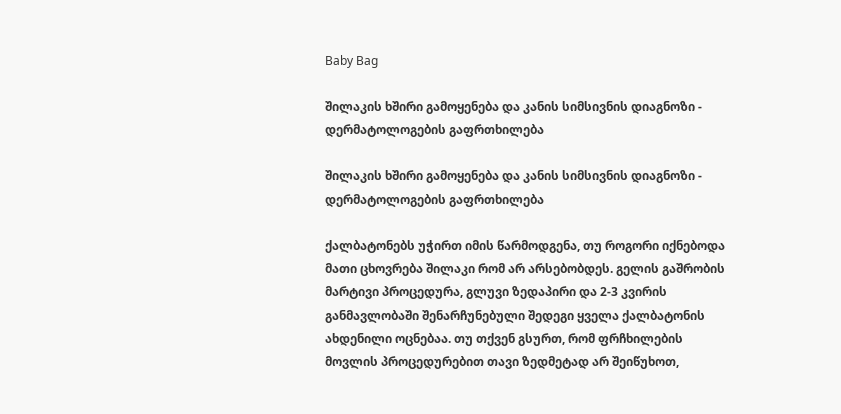Baby Bag

შილაკის ხშირი გამოყენება და კანის სიმსივნის დიაგნოზი - დერმატოლოგების გაფრთხილება

შილაკის ხშირი გამოყენება და კანის სიმსივნის დიაგნოზი - დერმატოლოგების გაფრთხილება

ქალბატონებს უჭირთ იმის წარმოდგენა, თუ როგორი იქნებოდა მათი ცხოვრება შილაკი რომ არ არსებობდეს. გელის გაშრობის მარტივი პროცედურა, გლუვი ზედაპირი და 2-3 კვირის განმავლობაში შენარჩუნებული შედეგი ყველა ქალბატონის ახდენილი ოცნებაა. თუ თქვენ გსურთ, რომ ფრჩხილების მოვლის პროცედურებით თავი ზედმეტად არ შეიწუხოთ,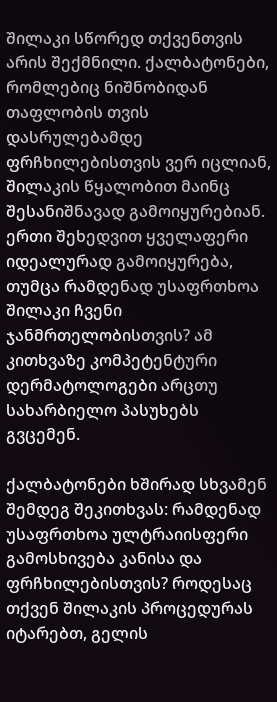შილაკი სწორედ თქვენთვის არის შექმნილი. ქალბატონები, რომლებიც ნიშნობიდან თაფლობის თვის დასრულებამდე ფრჩხილებისთვის ვერ იცლიან, შილაკის წყალობით მაინც შესანიშნავად გამოიყურებიან. ერთი შეხედვით ყველაფერი იდეალურად გამოიყურება, თუმცა რამდენად უსაფრთხოა შილაკი ჩვენი ჯანმრთელობისთვის? ამ კითხვაზე კომპეტენტური დერმატოლოგები არცთუ სახარბიელო პასუხებს გვცემენ.

ქალბატონები ხშირად სხვამენ შემდეგ შეკითხვას: რამდენად უსაფრთხოა ულტრაიისფერი გამოსხივება კანისა და ფრჩხილებისთვის? როდესაც თქვენ შილაკის პროცედურას იტარებთ, გელის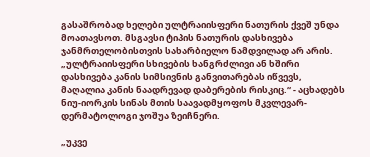გასაშრობად ხელები ულტრაიისფერი ნათურის ქვეშ უნდა მოათავსოთ. მსგავსი ტიპის ნათურის დასხივება ჯანმრთელობისთვის სახარბიელო ნამდვილად არ არის. „ულტრაიისფერი სხივების ხანგრძლივი ან ხშირი დასხივება კანის სიმსივნის განვითარებას იწვევს, მაღალია კანის ნაადრევად დაბერების რისკიც.“ - აცხადებს ნიუ-იორკის სინას მთის საავადმყოფოს მკვლევარ-დერმატოლოგი ჯოშუა ზეიჩნერი.

„უკვე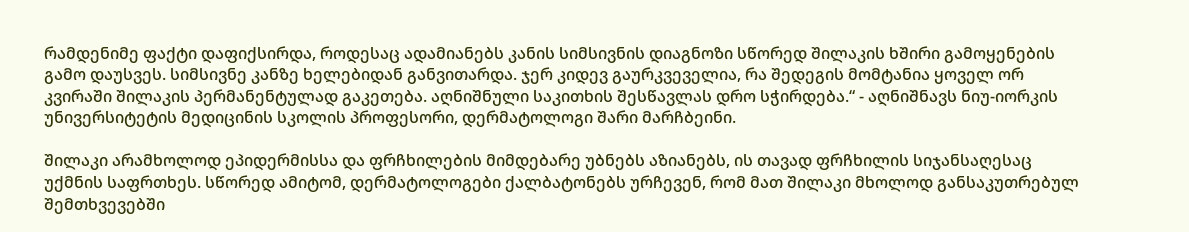რამდენიმე ფაქტი დაფიქსირდა, როდესაც ადამიანებს კანის სიმსივნის დიაგნოზი სწორედ შილაკის ხშირი გამოყენების გამო დაუსვეს. სიმსივნე კანზე ხელებიდან განვითარდა. ჯერ კიდევ გაურკვეველია, რა შედეგის მომტანია ყოველ ორ კვირაში შილაკის პერმანენტულად გაკეთება. აღნიშნული საკითხის შესწავლას დრო სჭირდება.“ - აღნიშნავს ნიუ-იორკის უნივერსიტეტის მედიცინის სკოლის პროფესორი, დერმატოლოგი შარი მარჩბეინი.

შილაკი არამხოლოდ ეპიდერმისსა და ფრჩხილების მიმდებარე უბნებს აზიანებს, ის თავად ფრჩხილის სიჯანსაღესაც უქმნის საფრთხეს. სწორედ ამიტომ, დერმატოლოგები ქალბატონებს ურჩევენ, რომ მათ შილაკი მხოლოდ განსაკუთრებულ შემთხვევებში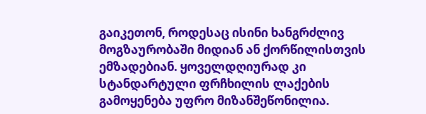გაიკეთონ, როდესაც ისინი ხანგრძლივ მოგზაურობაში მიდიან ან ქორწილისთვის ემზადებიან. ყოველდღიურად კი სტანდარტული ფრჩხილის ლაქების გამოყენება უფრო მიზანშეწონილია.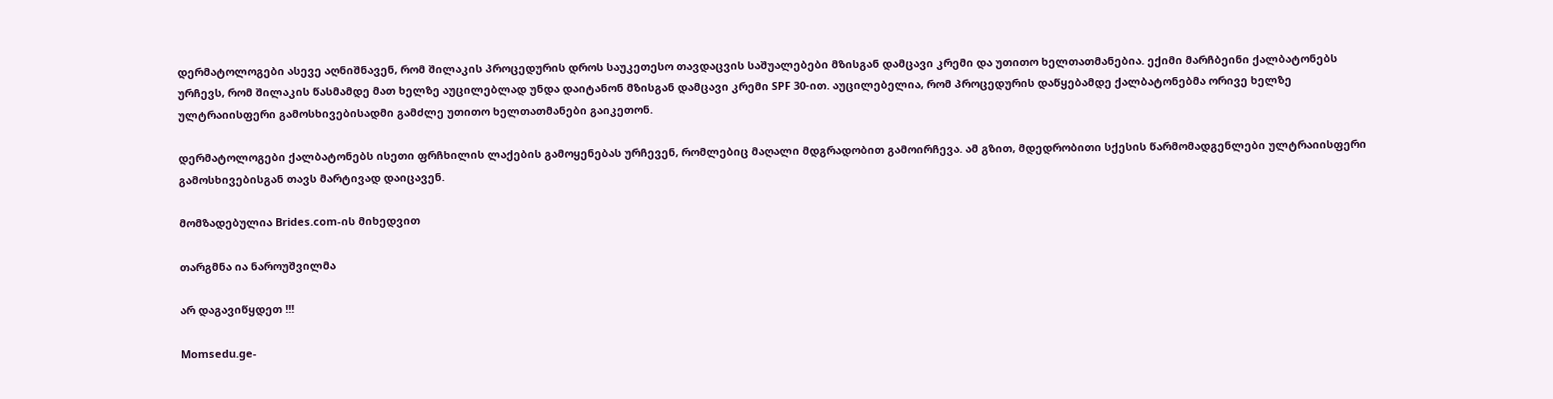დერმატოლოგები ასევე აღნიშნავენ, რომ შილაკის პროცედურის დროს საუკეთესო თავდაცვის საშუალებები მზისგან დამცავი კრემი და უთითო ხელთათმანებია. ექიმი მარჩბეინი ქალბატონებს ურჩევს, რომ შილაკის წასმამდე მათ ხელზე აუცილებლად უნდა დაიტანონ მზისგან დამცავი კრემი SPF 30-ით. აუცილებელია, რომ პროცედურის დაწყებამდე ქალბატონებმა ორივე ხელზე ულტრაიისფერი გამოსხივებისადმი გამძლე უთითო ხელთათმანები გაიკეთონ.

დერმატოლოგები ქალბატონებს ისეთი ფრჩხილის ლაქების გამოყენებას ურჩევენ, რომლებიც მაღალი მდგრადობით გამოირჩევა. ამ გზით, მდედრობითი სქესის წარმომადგენლები ულტრაიისფერი გამოსხივებისგან თავს მარტივად დაიცავენ.

მომზადებულია Brides.com-ის მიხედვით

თარგმნა ია ნაროუშვილმა

არ დაგავიწყდეთ !!!

Momsedu.ge-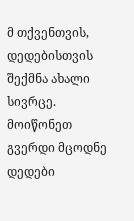მ თქვენთვის, დედებისთვის შექმნა ახალი სივრცე. მოიწონეთ გვერდი მცოდნე დედები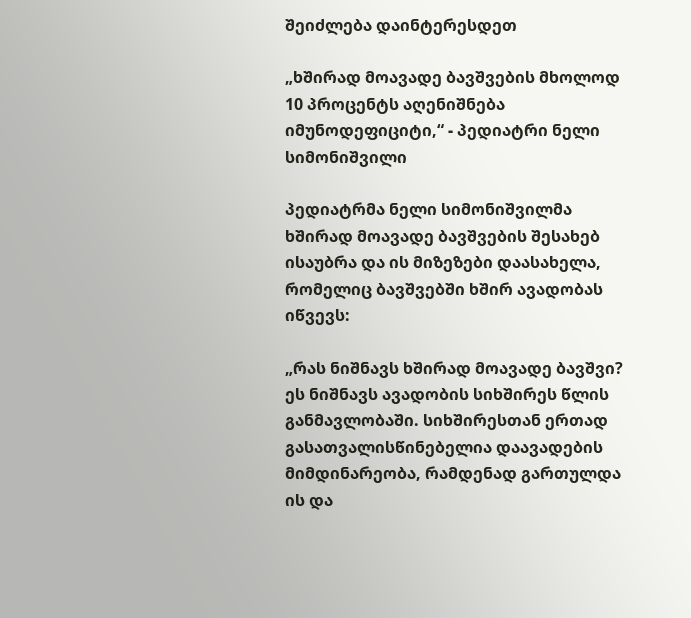შეიძლება დაინტერესდეთ

„ხშირად მოავადე ბავშვების მხოლოდ 10 პროცენტს აღენიშნება იმუნოდეფიციტი,“ - პედიატრი ნელი სიმონიშვილი

პედიატრმა ნელი სიმონიშვილმა ხშირად მოავადე ბავშვების შესახებ ისაუბრა და ის მიზეზები დაასახელა, რომელიც ბავშვებში ხშირ ავადობას იწვევს:

„რას ნიშნავს ხშირად მოავადე ბავშვი? ეს ნიშნავს ავადობის სიხშირეს წლის განმავლობაში. სიხშირესთან ერთად გასათვალისწინებელია დაავადების მიმდინარეობა, რამდენად გართულდა ის და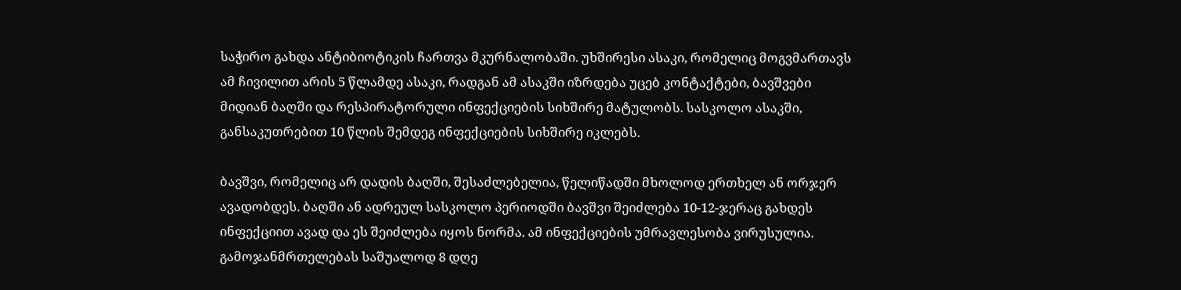საჭირო გახდა ანტიბიოტიკის ჩართვა მკურნალობაში. უხშირესი ასაკი, რომელიც მოგვმართავს ამ ჩივილით არის 5 წლამდე ასაკი, რადგან ამ ასაკში იზრდება უცებ კონტაქტები, ბავშვები მიდიან ბაღში და რესპირატორული ინფექციების სიხშირე მატულობს. სასკოლო ასაკში, განსაკუთრებით 10 წლის შემდეგ ინფექციების სიხშირე იკლებს.

ბავშვი, რომელიც არ დადის ბაღში, შესაძლებელია, წელიწადში მხოლოდ ერთხელ ან ორჯერ ავადობდეს. ბაღში ან ადრეულ სასკოლო პერიოდში ბავშვი შეიძლება 10-12-ჯერაც გახდეს ინფექციით ავად და ეს შეიძლება იყოს ნორმა. ამ ინფექციების უმრავლესობა ვირუსულია. გამოჯანმრთელებას საშუალოდ 8 დღე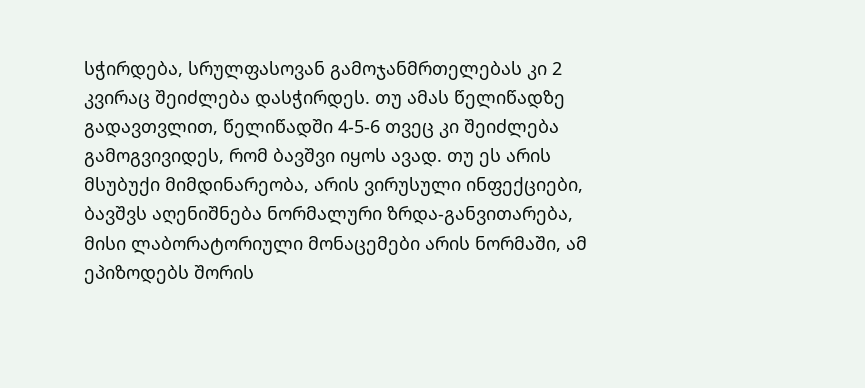სჭირდება, სრულფასოვან გამოჯანმრთელებას კი 2 კვირაც შეიძლება დასჭირდეს. თუ ამას წელიწადზე გადავთვლით, წელიწადში 4-5-6 თვეც კი შეიძლება გამოგვივიდეს, რომ ბავშვი იყოს ავად. თუ ეს არის მსუბუქი მიმდინარეობა, არის ვირუსული ინფექციები, ბავშვს აღენიშნება ნორმალური ზრდა-განვითარება, მისი ლაბორატორიული მონაცემები არის ნორმაში, ამ ეპიზოდებს შორის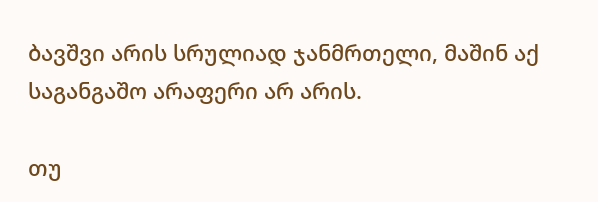ბავშვი არის სრულიად ჯანმრთელი, მაშინ აქ საგანგაშო არაფერი არ არის.

თუ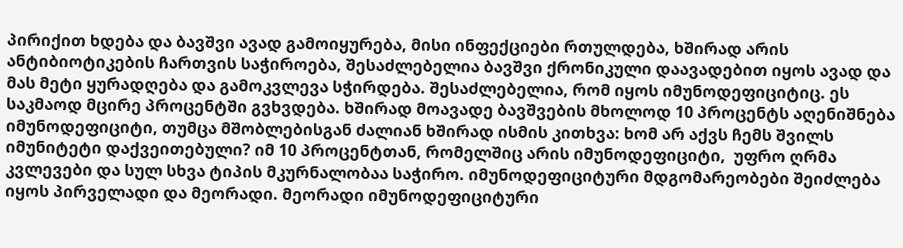პირიქით ხდება და ბავშვი ავად გამოიყურება, მისი ინფექციები რთულდება, ხშირად არის ანტიბიოტიკების ჩართვის საჭიროება, შესაძლებელია ბავშვი ქრონიკული დაავადებით იყოს ავად და მას მეტი ყურადღება და გამოკვლევა სჭირდება. შესაძლებელია, რომ იყოს იმუნოდეფიციტიც. ეს საკმაოდ მცირე პროცენტში გვხვდება. ხშირად მოავადე ბავშვების მხოლოდ 10 პროცენტს აღენიშნება იმუნოდეფიციტი, თუმცა მშობლებისგან ძალიან ხშირად ისმის კითხვა: ხომ არ აქვს ჩემს შვილს იმუნიტეტი დაქვეითებული? იმ 10 პროცენტთან, რომელშიც არის იმუნოდეფიციტი,  უფრო ღრმა კვლევები და სულ სხვა ტიპის მკურნალობაა საჭირო. იმუნოდეფიციტური მდგომარეობები შეიძლება იყოს პირველადი და მეორადი. მეორადი იმუნოდეფიციტური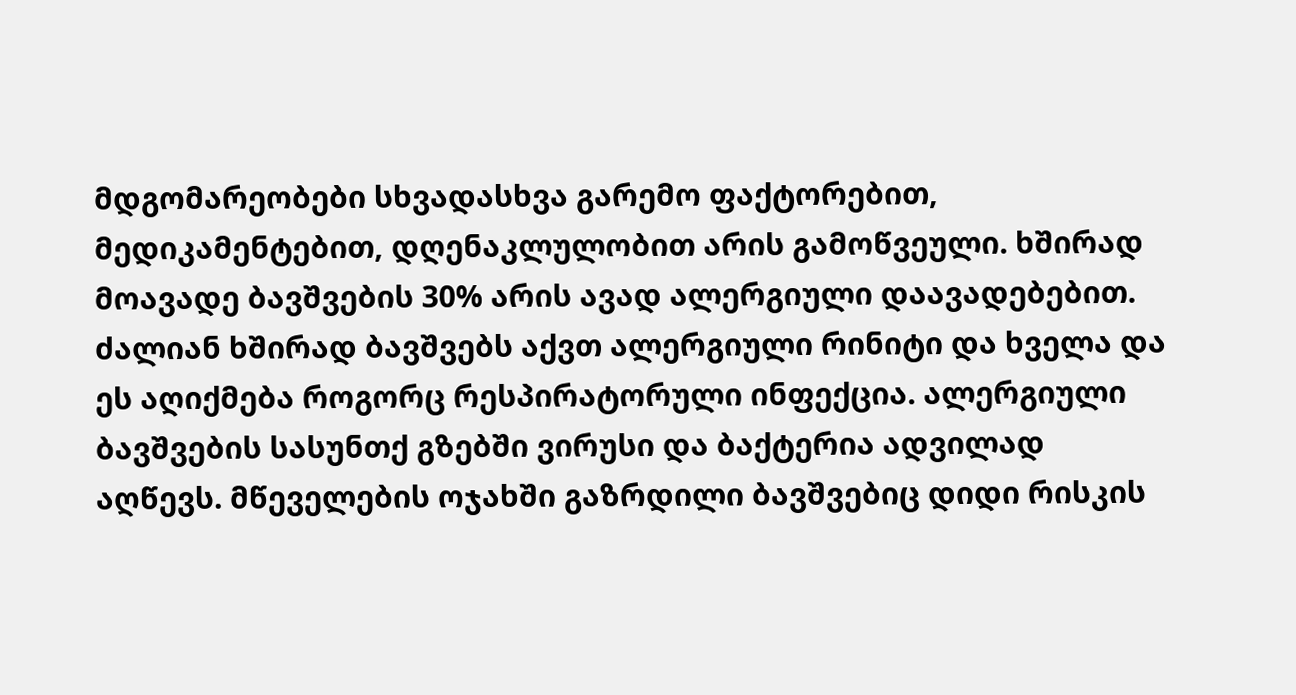მდგომარეობები სხვადასხვა გარემო ფაქტორებით, მედიკამენტებით, დღენაკლულობით არის გამოწვეული. ხშირად მოავადე ბავშვების 30% არის ავად ალერგიული დაავადებებით. ძალიან ხშირად ბავშვებს აქვთ ალერგიული რინიტი და ხველა და ეს აღიქმება როგორც რესპირატორული ინფექცია. ალერგიული ბავშვების სასუნთქ გზებში ვირუსი და ბაქტერია ადვილად აღწევს. მწეველების ოჯახში გაზრდილი ბავშვებიც დიდი რისკის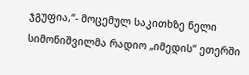ჯგუფია,“- მოცემულ საკითხზე ნელი სიმონიშვილმა რადიო „იმედის“ ეთერში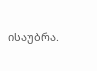ისაუბრა.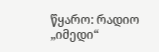წყარო: რადიო „იმედი“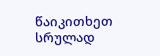წაიკითხეთ სრულად